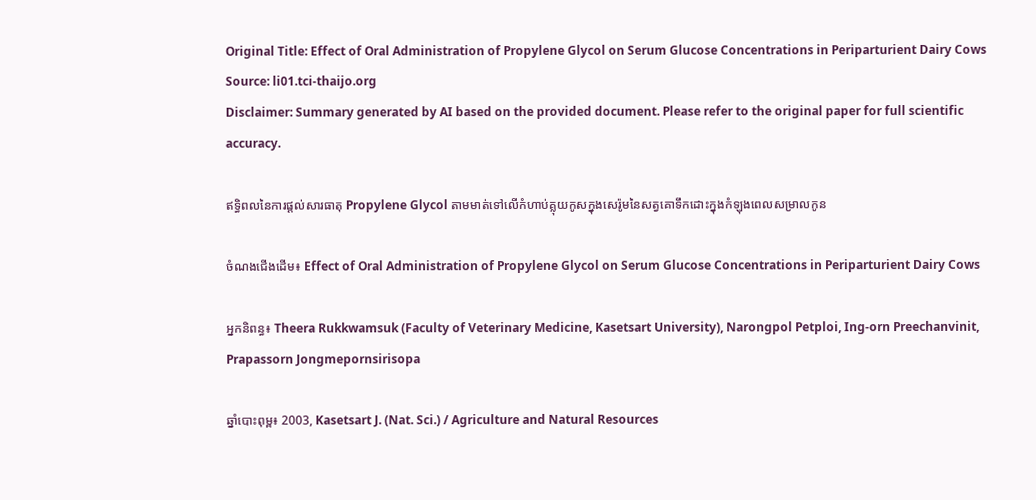Original Title: Effect of Oral Administration of Propylene Glycol on Serum Glucose Concentrations in Periparturient Dairy Cows
Source: li01.tci-thaijo.org
Disclaimer: Summary generated by AI based on the provided document. Please refer to the original paper for full scientific accuracy.

ឥទ្ធិពលនៃការផ្តល់សារធាតុ Propylene Glycol តាមមាត់ទៅលើកំហាប់គ្លុយកូសក្នុងសេរ៉ូមនៃសត្វគោទឹកដោះក្នុងកំឡុងពេលសម្រាលកូន

ចំណងជើងដើម៖ Effect of Oral Administration of Propylene Glycol on Serum Glucose Concentrations in Periparturient Dairy Cows

អ្នកនិពន្ធ៖ Theera Rukkwamsuk (Faculty of Veterinary Medicine, Kasetsart University), Narongpol Petploi, Ing-orn Preechanvinit, Prapassorn Jongmepornsirisopa

ឆ្នាំបោះពុម្ព៖ 2003, Kasetsart J. (Nat. Sci.) / Agriculture and Natural Resources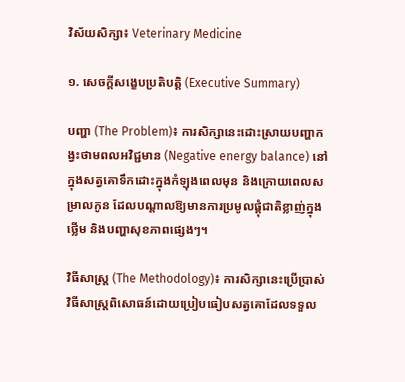វិស័យសិក្សា៖ Veterinary Medicine

១. សេចក្តីសង្ខេបប្រតិបត្តិ (Executive Summary)

បញ្ហា (The Problem)៖ ការសិក្សានេះដោះស្រាយបញ្ហាកង្វះថាមពលអវិជ្ជមាន (Negative energy balance) នៅក្នុងសត្វគោទឹកដោះក្នុងកំឡុងពេលមុន និងក្រោយពេលសម្រាលកូន ដែលបណ្តាលឱ្យមានការប្រមូលផ្តុំជាតិខ្លាញ់ក្នុងថ្លើម និងបញ្ហាសុខភាពផ្សេងៗ។

វិធីសាស្ត្រ (The Methodology)៖ ការសិក្សានេះប្រើប្រាស់វិធីសាស្ត្រពិសោធន៍ដោយប្រៀបធៀបសត្វគោដែលទទួល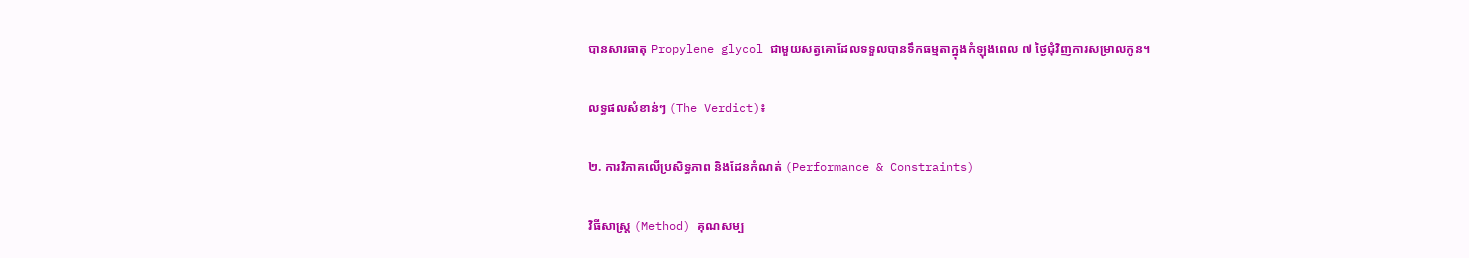បានសារធាតុ Propylene glycol ជាមួយសត្វគោដែលទទួលបានទឹកធម្មតាក្នុងកំឡុងពេល ៧ ថ្ងៃជុំវិញការសម្រាលកូន។

លទ្ធផលសំខាន់ៗ (The Verdict)៖

២. ការវិភាគលើប្រសិទ្ធភាព និងដែនកំណត់ (Performance & Constraints)

វិធីសាស្ត្រ (Method) គុណសម្ប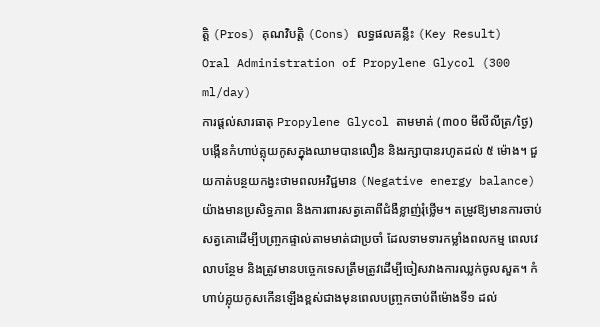ត្តិ (Pros) គុណវិបត្តិ (Cons) លទ្ធផលគន្លឹះ (Key Result)
Oral Administration of Propylene Glycol (300 ml/day)
ការផ្តល់សារធាតុ Propylene Glycol តាមមាត់ (៣០០ មីលីលីត្រ/ថ្ងៃ)
បង្កើនកំហាប់គ្លុយកូសក្នុងឈាមបានលឿន និងរក្សាបានរហូតដល់ ៥ ម៉ោង។ ជួយកាត់បន្ថយកង្វះថាមពលអវិជ្ជមាន (Negative energy balance) យ៉ាងមានប្រសិទ្ធភាព និងការពារសត្វគោពីជំងឺខ្លាញ់រុំថ្លើម។ តម្រូវឱ្យមានការចាប់សត្វគោដើម្បីបញ្ច្រកផ្ទាល់តាមមាត់ជាប្រចាំ ដែលទាមទារកម្លាំងពលកម្ម ពេលវេលាបន្ថែម និងត្រូវមានបច្ចេកទេសត្រឹមត្រូវដើម្បីចៀសវាងការឈ្លក់ចូលសួត។ កំហាប់គ្លុយកូសកើនឡើងខ្ពស់ជាងមុនពេលបញ្ច្រកចាប់ពីម៉ោងទី១ ដល់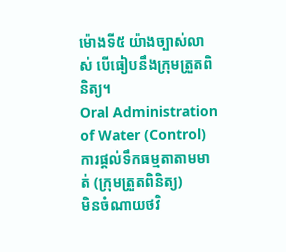ម៉ោងទី៥ យ៉ាងច្បាស់លាស់ បើធៀបនឹងក្រុមត្រួតពិនិត្យ។
Oral Administration of Water (Control)
ការផ្តល់ទឹកធម្មតាតាមមាត់ (ក្រុមត្រួតពិនិត្យ)
មិនចំណាយថវិ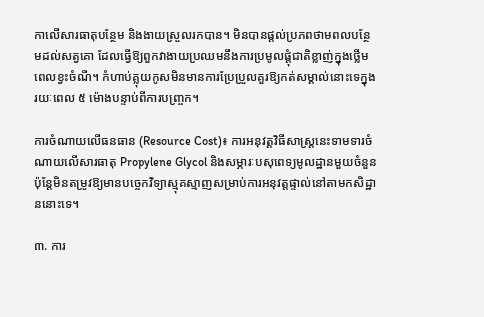កាលើសារធាតុបន្ថែម និងងាយស្រួលរកបាន។ មិនបានផ្តល់ប្រភពថាមពលបន្ថែមដល់សត្វគោ ដែលធ្វើឱ្យពួកវាងាយប្រឈមនឹងការប្រមូលផ្តុំជាតិខ្លាញ់ក្នុងថ្លើមពេលខ្វះចំណី។ កំហាប់គ្លុយកូសមិនមានការប្រែប្រួលគួរឱ្យកត់សម្គាល់នោះទេក្នុងរយៈពេល ៥ ម៉ោងបន្ទាប់ពីការបញ្ច្រក។

ការចំណាយលើធនធាន (Resource Cost)៖ ការអនុវត្តវិធីសាស្រ្តនេះទាមទារចំណាយលើសារធាតុ Propylene Glycol និងសម្ភារៈបសុពេទ្យមូលដ្ឋានមួយចំនួន ប៉ុន្តែមិនតម្រូវឱ្យមានបច្ចេកវិទ្យាស្មុគស្មាញសម្រាប់ការអនុវត្តផ្ទាល់នៅតាមកសិដ្ឋាននោះទេ។

៣. ការ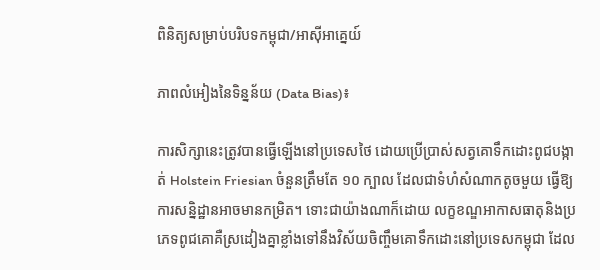ពិនិត្យសម្រាប់បរិបទកម្ពុជា/អាស៊ីអាគ្នេយ៍

ភាពលំអៀងនៃទិន្នន័យ (Data Bias)៖

ការសិក្សានេះត្រូវបានធ្វើឡើងនៅប្រទេសថៃ ដោយប្រើប្រាស់សត្វគោទឹកដោះពូជបង្កាត់ Holstein Friesian ចំនួនត្រឹមតែ ១០ ក្បាល ដែលជាទំហំសំណាកតូចមួយ ធ្វើឱ្យការសន្និដ្ឋានអាចមានកម្រិត។ ទោះជាយ៉ាងណាក៏ដោយ លក្ខខណ្ឌអាកាសធាតុនិងប្រភេទពូជគោគឺស្រដៀងគ្នាខ្លាំងទៅនឹងវិស័យចិញ្ចឹមគោទឹកដោះនៅប្រទេសកម្ពុជា ដែល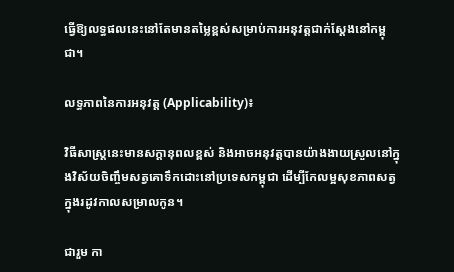ធ្វើឱ្យលទ្ធផលនេះនៅតែមានតម្លៃខ្ពស់សម្រាប់ការអនុវត្តជាក់ស្តែងនៅកម្ពុជា។

លទ្ធភាពនៃការអនុវត្ត (Applicability)៖

វិធីសាស្រ្តនេះមានសក្តានុពលខ្ពស់ និងអាចអនុវត្តបានយ៉ាងងាយស្រួលនៅក្នុងវិស័យចិញ្ចឹមសត្វគោទឹកដោះនៅប្រទេសកម្ពុជា ដើម្បីកែលម្អសុខភាពសត្វក្នុងរដូវកាលសម្រាលកូន។

ជារួម កា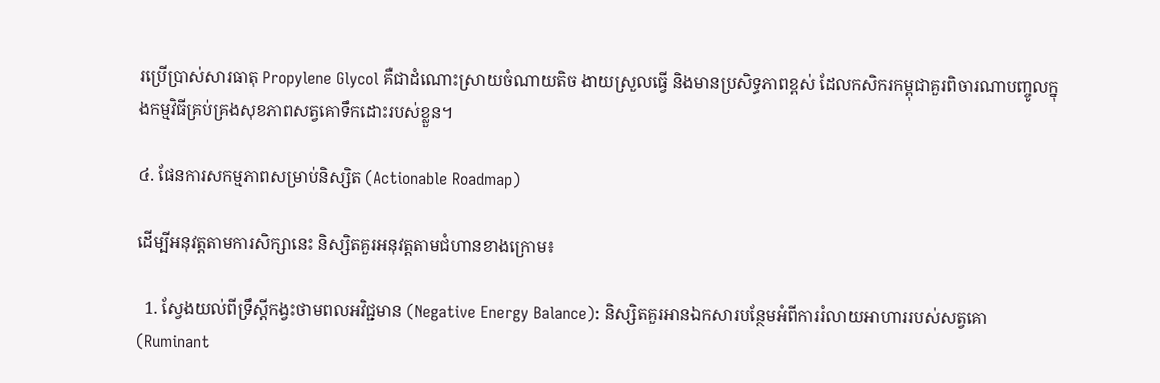រប្រើប្រាស់សារធាតុ Propylene Glycol គឺជាដំណោះស្រាយចំណាយតិច ងាយស្រួលធ្វើ និងមានប្រសិទ្ធភាពខ្ពស់ ដែលកសិករកម្ពុជាគួរពិចារណាបញ្ចូលក្នុងកម្មវិធីគ្រប់គ្រងសុខភាពសត្វគោទឹកដោះរបស់ខ្លួន។

៤. ផែនការសកម្មភាពសម្រាប់និស្សិត (Actionable Roadmap)

ដើម្បីអនុវត្តតាមការសិក្សានេះ និស្សិតគួរអនុវត្តតាមជំហានខាងក្រោម៖

  1. ស្វែងយល់ពីទ្រឹស្តីកង្វះថាមពលអវិជ្ជមាន (Negative Energy Balance): និស្សិតគួរអានឯកសារបន្ថែមអំពីការរំលាយអាហាររបស់សត្វគោ (Ruminant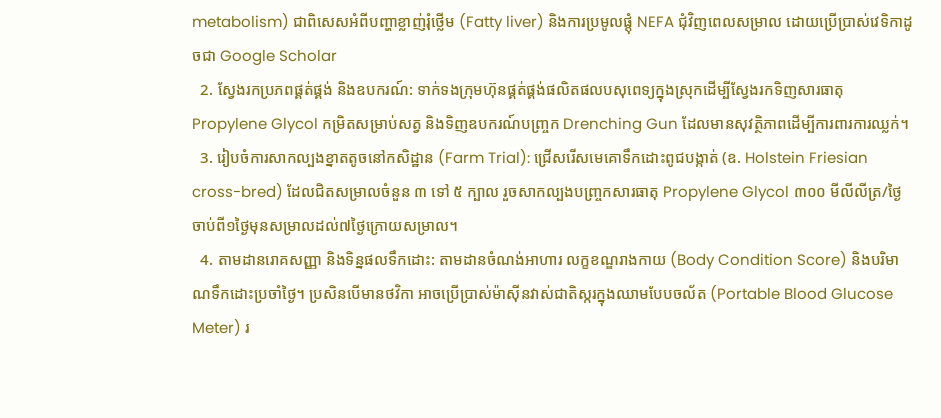metabolism) ជាពិសេសអំពីបញ្ហាខ្លាញ់រុំថ្លើម (Fatty liver) និងការប្រមូលផ្តុំ NEFA ជុំវិញពេលសម្រាល ដោយប្រើប្រាស់វេទិកាដូចជា Google Scholar
  2. ស្វែងរកប្រភពផ្គត់ផ្គង់ និងឧបករណ៍: ទាក់ទងក្រុមហ៊ុនផ្គត់ផ្គង់ផលិតផលបសុពេទ្យក្នុងស្រុកដើម្បីស្វែងរកទិញសារធាតុ Propylene Glycol កម្រិតសម្រាប់សត្វ និងទិញឧបករណ៍បញ្ច្រក Drenching Gun ដែលមានសុវត្ថិភាពដើម្បីការពារការឈ្លក់។
  3. រៀបចំការសាកល្បងខ្នាតតូចនៅកសិដ្ឋាន (Farm Trial): ជ្រើសរើសមេគោទឹកដោះពូជបង្កាត់ (ឧ. Holstein Friesian cross-bred) ដែលជិតសម្រាលចំនួន ៣ ទៅ ៥ ក្បាល រួចសាកល្បងបញ្ច្រកសារធាតុ Propylene Glycol ៣០០ មីលីលីត្រ/ថ្ងៃ ចាប់ពី១ថ្ងៃមុនសម្រាលដល់៧ថ្ងៃក្រោយសម្រាល។
  4. តាមដានរោគសញ្ញា និងទិន្នផលទឹកដោះ: តាមដានចំណង់អាហារ លក្ខខណ្ឌរាងកាយ (Body Condition Score) និងបរិមាណទឹកដោះប្រចាំថ្ងៃ។ ប្រសិនបើមានថវិកា អាចប្រើប្រាស់ម៉ាស៊ីនវាស់ជាតិស្ករក្នុងឈាមបែបចល័ត (Portable Blood Glucose Meter) រ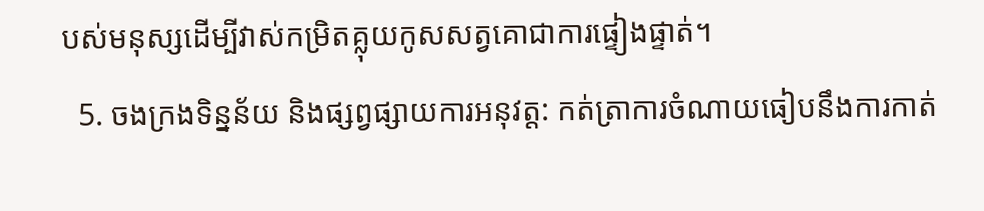បស់មនុស្សដើម្បីវាស់កម្រិតគ្លុយកូសសត្វគោជាការផ្ទៀងផ្ទាត់។
  5. ចងក្រងទិន្នន័យ និងផ្សព្វផ្សាយការអនុវត្ត: កត់ត្រាការចំណាយធៀបនឹងការកាត់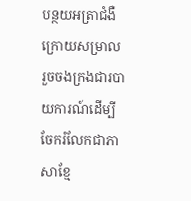បន្ថយអត្រាជំងឺក្រោយសម្រាល រួចចងក្រងជារបាយការណ៍ដើម្បីចែករំលែកជាភាសាខ្មែ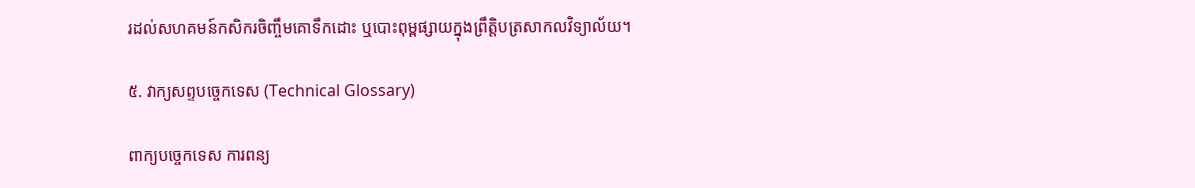រដល់សហគមន៍កសិករចិញ្ចឹមគោទឹកដោះ ឬបោះពុម្ពផ្សាយក្នុងព្រឹត្តិបត្រសាកលវិទ្យាល័យ។

៥. វាក្យសព្ទបច្ចេកទេស (Technical Glossary)

ពាក្យបច្ចេកទេស ការពន្យ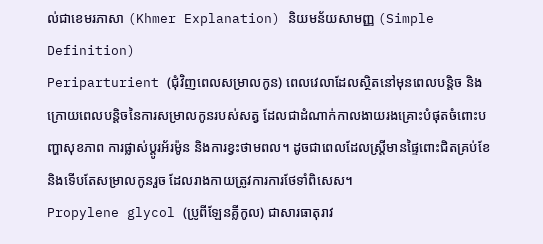ល់ជាខេមរភាសា (Khmer Explanation) និយមន័យសាមញ្ញ (Simple Definition)
Periparturient (ជុំវិញពេលសម្រាលកូន) ពេលវេលាដែលស្ថិតនៅមុនពេលបន្តិច និងក្រោយពេលបន្តិចនៃការសម្រាលកូនរបស់សត្វ ដែលជាដំណាក់កាលងាយរងគ្រោះបំផុតចំពោះបញ្ហាសុខភាព ការផ្លាស់ប្តូរអ័រម៉ូន និងការខ្វះថាមពល។ ដូចជាពេលដែលស្ត្រីមានផ្ទៃពោះជិតគ្រប់ខែ និងទើបតែសម្រាលកូនរួច ដែលរាងកាយត្រូវការការថែទាំពិសេស។
Propylene glycol (ប្រូពីឡែនគ្លីកូល) ជាសារធាតុរាវ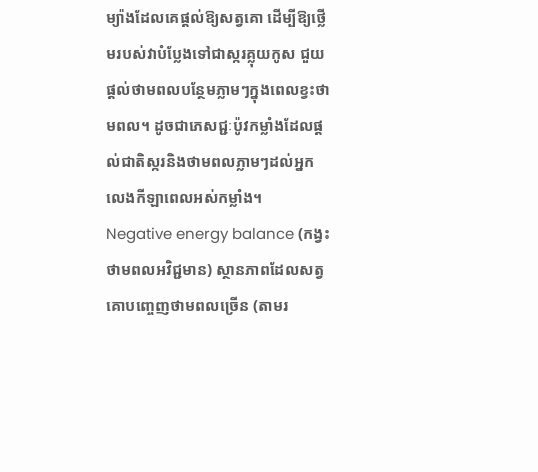ម្យ៉ាងដែលគេផ្តល់ឱ្យសត្វគោ ដើម្បីឱ្យថ្លើមរបស់វាបំប្លែងទៅជាស្ករគ្លុយកូស ជួយផ្តល់ថាមពលបន្ថែមភ្លាមៗក្នុងពេលខ្វះថាមពល។ ដូចជាភេសជ្ជៈប៉ូវកម្លាំងដែលផ្តល់ជាតិស្ករនិងថាមពលភ្លាមៗដល់អ្នកលេងកីឡាពេលអស់កម្លាំង។
Negative energy balance (កង្វះថាមពលអវិជ្ជមាន) ស្ថានភាពដែលសត្វគោបញ្ចេញថាមពលច្រើន (តាមរ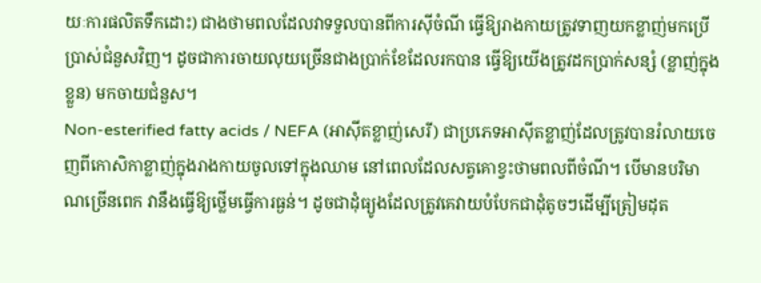យៈការផលិតទឹកដោះ) ជាងថាមពលដែលវាទទួលបានពីការស៊ីចំណី ធ្វើឱ្យរាងកាយត្រូវទាញយកខ្លាញ់មកប្រើប្រាស់ជំនួសវិញ។ ដូចជាការចាយលុយច្រើនជាងប្រាក់ខែដែលរកបាន ធ្វើឱ្យយើងត្រូវដកប្រាក់សន្សំ (ខ្លាញ់ក្នុងខ្លួន) មកចាយជំនួស។
Non-esterified fatty acids / NEFA (អាស៊ីតខ្លាញ់សេរី) ជាប្រភេទអាស៊ីតខ្លាញ់ដែលត្រូវបានរំលាយចេញពីកោសិកាខ្លាញ់ក្នុងរាងកាយចូលទៅក្នុងឈាម នៅពេលដែលសត្វគោខ្វះថាមពលពីចំណី។ បើមានបរិមាណច្រើនពេក វានឹងធ្វើឱ្យថ្លើមធ្វើការធ្ងន់។ ដូចជាដុំធ្យូងដែលត្រូវគេវាយបំបែកជាដុំតូចៗដើម្បីត្រៀមដុត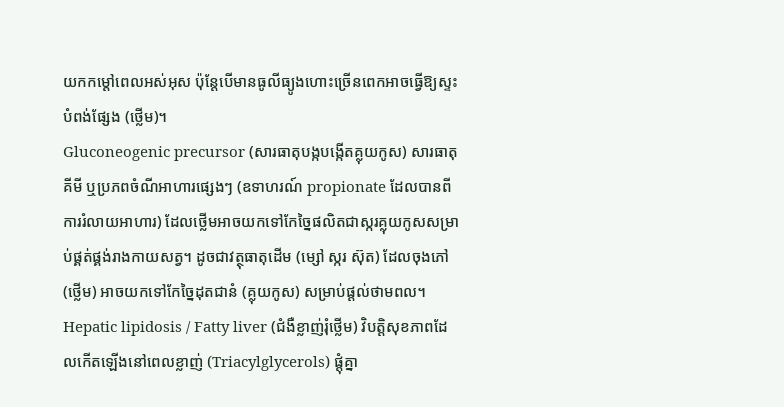យកកម្តៅពេលអស់អុស ប៉ុន្តែបើមានធូលីធ្យូងហោះច្រើនពេកអាចធ្វើឱ្យស្ទះបំពង់ផ្សែង (ថ្លើម)។
Gluconeogenic precursor (សារធាតុបង្កបង្កើតគ្លុយកូស) សារធាតុគីមី ឬប្រភពចំណីអាហារផ្សេងៗ (ឧទាហរណ៍ propionate ដែលបានពីការរំលាយអាហារ) ដែលថ្លើមអាចយកទៅកែច្នៃផលិតជាស្ករគ្លុយកូសសម្រាប់ផ្គត់ផ្គង់រាងកាយសត្វ។ ដូចជាវត្ថុធាតុដើម (ម្សៅ ស្ករ ស៊ុត) ដែលចុងភៅ (ថ្លើម) អាចយកទៅកែច្នៃដុតជានំ (គ្លុយកូស) សម្រាប់ផ្តល់ថាមពល។
Hepatic lipidosis / Fatty liver (ជំងឺខ្លាញ់រុំថ្លើម) វិបត្តិសុខភាពដែលកើតឡើងនៅពេលខ្លាញ់ (Triacylglycerols) ផ្តុំគ្នា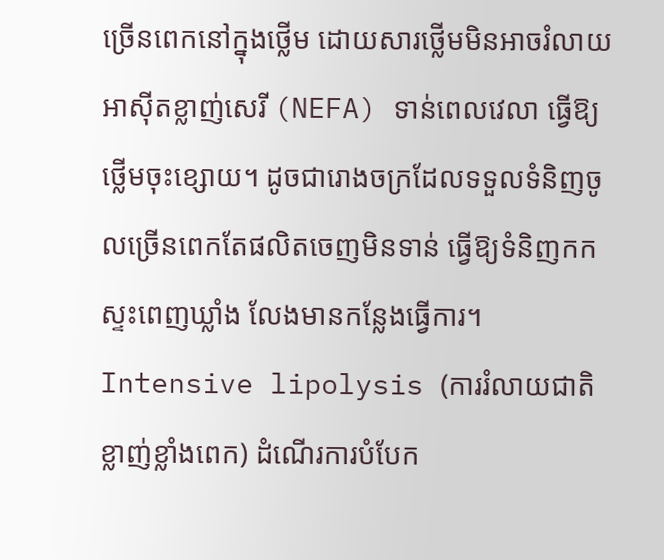ច្រើនពេកនៅក្នុងថ្លើម ដោយសារថ្លើមមិនអាចរំលាយអាស៊ីតខ្លាញ់សេរី (NEFA) ទាន់ពេលវេលា ធ្វើឱ្យថ្លើមចុះខ្សោយ។ ដូចជារោងចក្រដែលទទួលទំនិញចូលច្រើនពេកតែផលិតចេញមិនទាន់ ធ្វើឱ្យទំនិញកកស្ទះពេញឃ្លាំង លែងមានកន្លែងធ្វើការ។
Intensive lipolysis (ការរំលាយជាតិខ្លាញ់ខ្លាំងពេក) ដំណើរការបំបែក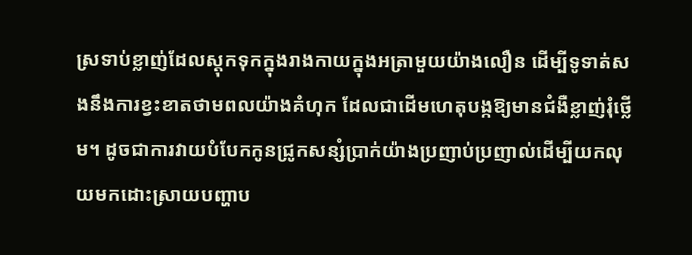ស្រទាប់ខ្លាញ់ដែលស្តុកទុកក្នុងរាងកាយក្នុងអត្រាមួយយ៉ាងលឿន ដើម្បីទូទាត់សងនឹងការខ្វះខាតថាមពលយ៉ាងគំហុក ដែលជាដើមហេតុបង្កឱ្យមានជំងឺខ្លាញ់រុំថ្លើម។ ដូចជាការវាយបំបែកកូនជ្រូកសន្សំប្រាក់យ៉ាងប្រញាប់ប្រញាល់ដើម្បីយកលុយមកដោះស្រាយបញ្ហាប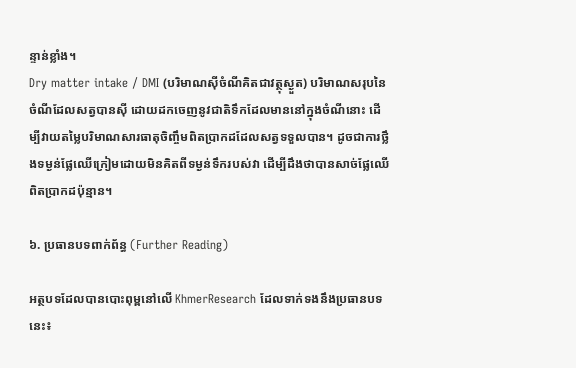ន្ទាន់ខ្លាំង។
Dry matter intake / DMI (បរិមាណស៊ីចំណីគិតជាវត្ថុស្ងួត) បរិមាណសរុបនៃចំណីដែលសត្វបានស៊ី ដោយដកចេញនូវជាតិទឹកដែលមាននៅក្នុងចំណីនោះ ដើម្បីវាយតម្លៃបរិមាណសារធាតុចិញ្ចឹមពិតប្រាកដដែលសត្វទទួលបាន។ ដូចជាការថ្លឹងទម្ងន់ផ្លែឈើក្រៀមដោយមិនគិតពីទម្ងន់ទឹករបស់វា ដើម្បីដឹងថាបានសាច់ផ្លែឈើពិតប្រាកដប៉ុន្មាន។

៦. ប្រធានបទពាក់ព័ន្ធ (Further Reading)

អត្ថបទដែលបានបោះពុម្ពនៅលើ KhmerResearch ដែលទាក់ទងនឹងប្រធានបទនេះ៖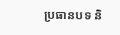ប្រធានបទ និ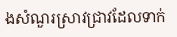ងសំណួរស្រាវជ្រាវដែលទាក់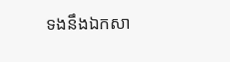ទងនឹងឯកសា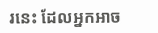រនេះ ដែលអ្នកអាច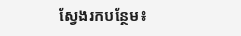ស្វែងរកបន្ថែម៖